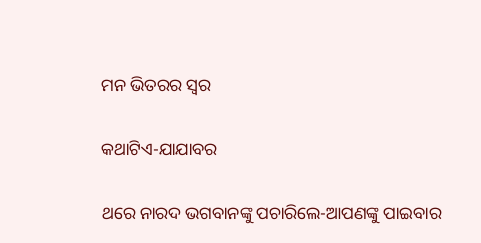ମନ ଭିତରର ସ୍ବର

କଥାଟିଏ-ଯାଯାବର

ଥରେ ନାରଦ ଭଗବାନଙ୍କୁ ପଚାରିଲେ-ଆପଣଙ୍କୁ ପାଇବାର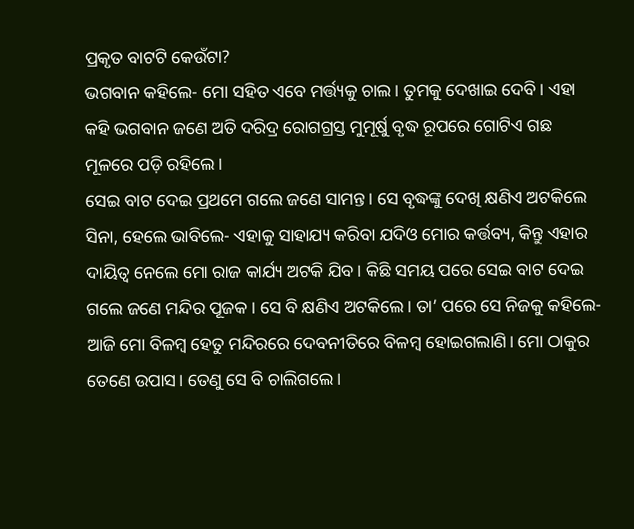ପ୍ରକୃତ ବାଟଟି କେଉଁଟା?
ଭଗବାନ କହିଲେ- ମୋ ସହିତ ଏବେ ମର୍ତ୍ତ୍ୟକୁ ଚାଲ। ତୁମକୁ ଦେଖାଇ ଦେବି। ଏହା କହି ଭଗବାନ ଜଣେ ଅତି ଦରିଦ୍ର ରୋଗଗ୍ରସ୍ତ ମୁମୂର୍ଷୁ ବୃଦ୍ଧ ରୂପରେ ଗୋଟିଏ ଗଛ ମୂଳରେ ପଡ଼ି ରହିଲେ।
ସେଇ ବାଟ ଦେଇ ପ୍ରଥମେ ଗଲେ ଜଣେ ସାମନ୍ତ। ସେ ବୃଦ୍ଧଙ୍କୁ ଦେଖି କ୍ଷଣିଏ ଅଟକିଲେ ସିନା, ହେଲେ ଭାବିଲେ- ଏହାକୁ ସାହାଯ୍ୟ କରିବା ଯଦିଓ ମୋର କର୍ତ୍ତବ୍ୟ, କିନ୍ତୁ ଏହାର ଦାୟିତ୍ବ ନେଲେ ମୋ ରାଜ କାର୍ଯ୍ୟ ଅଟକି ଯିବ। କିଛି ସମୟ ପରେ ସେଇ ବାଟ ଦେଇ ଗଲେ ଜଣେ ମନ୍ଦିର ପୂଜକ। ସେ ବି କ୍ଷଣିଏ ଅଟକିଲେ। ତା’ ପରେ ସେ ନିଜକୁ କହିଲେ- ଆଜି ମୋ ବିଳମ୍ବ ହେତୁ ମନ୍ଦିରରେ ଦେବନୀତିରେ ବିଳମ୍ବ ହୋଇଗଲାଣି। ମୋ ଠାକୁର ତେଣେ ଉପାସ। ତେଣୁ ସେ ବି ଚାଲିଗଲେ।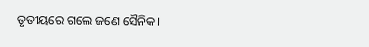ତୃତୀୟରେ ଗଲେ ଜଣେ ସୈନିକ।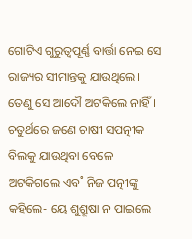ଗୋଟିଏ ଗୁରୁତ୍ବପୂର୍ଣ୍ଣ ବାର୍ତ୍ତା ନେଇ ସେ ରାଜ୍ୟର ସୀମାନ୍ତକୁ ଯାଉଥିଲେ। ତେଣୁ ସେ ଆଦୌ ଅଟକିଲେ ନାହିଁ।
ଚତୁର୍ଥରେ ଜଣେ ଚାଷୀ ସପତ୍ନୀକ ବିଲକୁ ଯାଉଥିବା ବେଳେ ଅଟକିଗଲେ ଏବ˚ ନିଜ ପତ୍ନୀଙ୍କୁ କହିଲେ- ୟେ ଶୁଶ୍ରୂଷା ନ ପାଇଲେ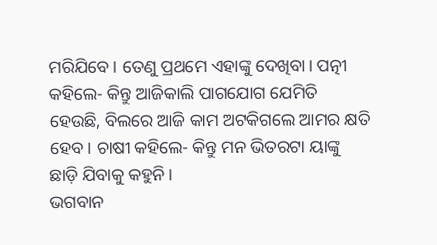ମରିଯିବେ। ତେଣୁ ପ୍ରଥମେ ଏହାଙ୍କୁ ଦେଖିବା। ପତ୍ନୀ କହିଲେ- କିନ୍ତୁ ଆଜିକାଲି ପାଗଯୋଗ ଯେମିତି ହେଉଛି, ବିଲରେ ଆଜି କାମ ଅଟକିଗଲେ ଆମର କ୍ଷତି ହେବ। ଚାଷୀ କହିଲେ- କିନ୍ତୁ ମନ ଭିତରଟା ୟାଙ୍କୁ ଛାଡ଼ି ଯିବାକୁ କହୁନି।
ଭଗବାନ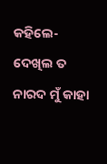କହିଲେ- ଦେଖିଲ ତ ନାରଦ ମୁଁ କାହା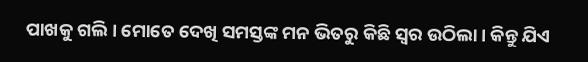ପାଖକୁ ଗଲି। ମୋତେ ଦେଖି ସମସ୍ତଙ୍କ ମନ ଭିତରୁ କିଛି ସ୍ବର ଉଠିଲା। କିନ୍ତୁ ଯିଏ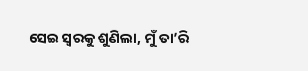ସେଇ ସ୍ବରକୁ ଶୁଣିଲା, ମୁଁ ତା’ରି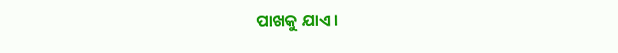ପାଖକୁ ଯାଏ।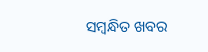ସମ୍ବନ୍ଧିତ ଖବର